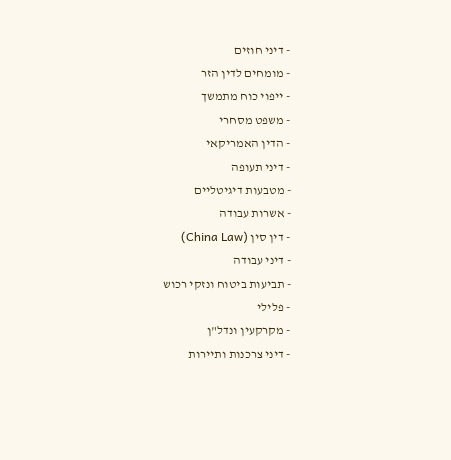- דיני חוזים
- מומחים לדין הזר
- ייפוי כוח מתמשך
- משפט מסחרי
- הדין האמריקאי
- דיני תעופה
- מטבעות דיגיטליים
- אשרות עבודה
- דין סין (China Law)
- דיני עבודה
- תביעות ביטוח ונזקי רכוש
- פלילי
- מקרקעין ונדל"ן
- דיני צרכנות ותיירות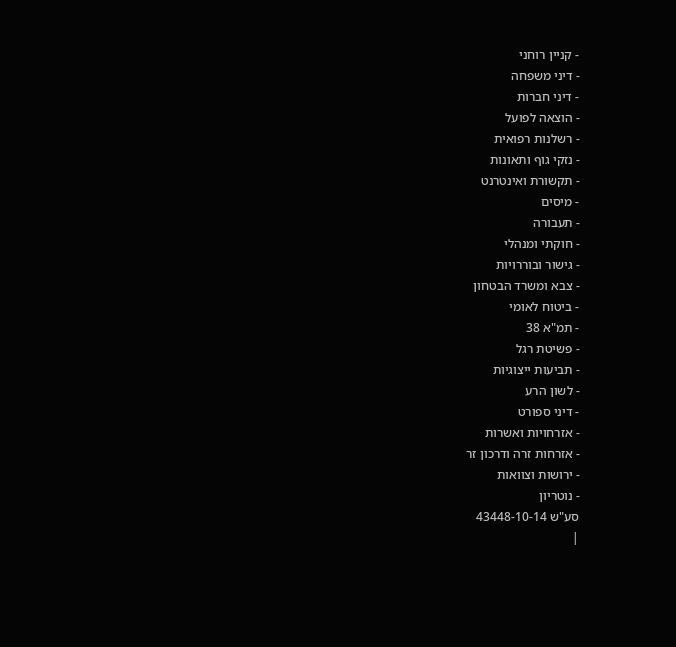- קניין רוחני
- דיני משפחה
- דיני חברות
- הוצאה לפועל
- רשלנות רפואית
- נזקי גוף ותאונות
- תקשורת ואינטרנט
- מיסים
- תעבורה
- חוקתי ומנהלי
- גישור ובוררויות
- צבא ומשרד הבטחון
- ביטוח לאומי
- תמ"א 38
- פשיטת רגל
- תביעות ייצוגיות
- לשון הרע
- דיני ספורט
- אזרחויות ואשרות
- אזרחות זרה ודרכון זר
- ירושות וצוואות
- נוטריון
סע"ש 43448-10-14
|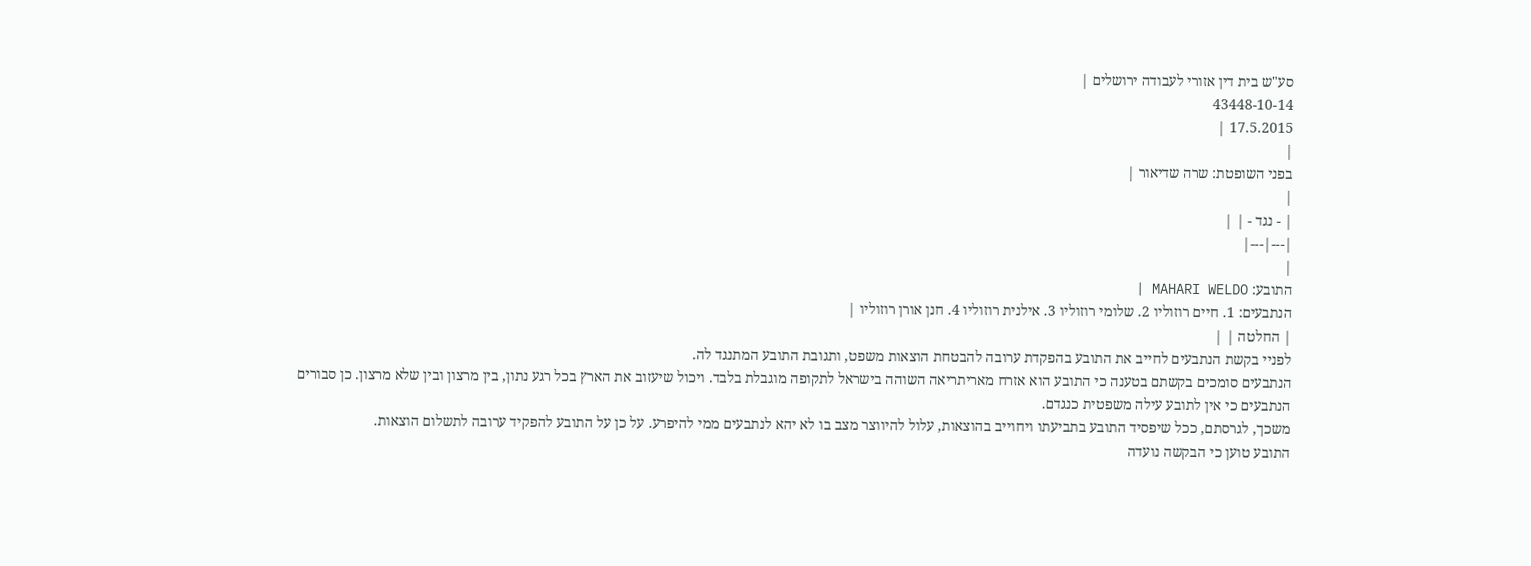סע"ש בית דין אזורי לעבודה ירושלים |
43448-10-14
17.5.2015 |
|
בפני השופטת: שרה שדיאור |
|
| - נגד - | |
|---|---|
|
התובע: MAHARI WELDO |
הנתבעים: 1. חיים רוזוליו 2. שלומי רוזוליו 3. אילנית רוזוליו 4. חנן אורן רוזוליו |
| החלטה | |
לפניי בקשת הנתבעים לחייב את התובע בהפקדת ערובה להבטחת הוצאות משפט, ותגובת התובע המתנגד לה.
הנתבעים סומכים בקשתם בטענה כי התובע הוא אזרח מאריתריאה השוהה בישראל לתקופה מוגבלת בלבד. ויכול שיעזוב את הארץ בכל רגע נתון, בין מרצון ובין שלא מרצון. כן סבורים הנתבעים כי אין לתובע עילה משפטית כנגדם.
משכך, לגרסתם, ככל שיפסיד התובע בתביעתו ויחוייב בהוצאות, עלול להיווצר מצב בו לא יהא לנתבעים ממי להיפרע. על כן על התובע להפקיד ערובה לתשלום הוצאות.
התובע טוען כי הבקשה נועדה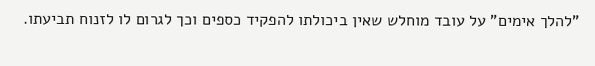"להלך אימים" על עובד מוחלש שאין ביכולתו להפקיד כספים וכך לגרום לו לזנוח תביעתו.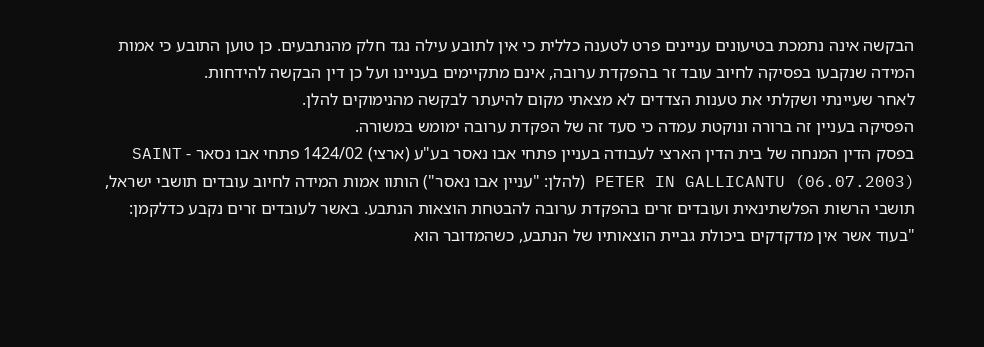הבקשה אינה נתמכת בטיעונים עניינים פרט לטענה כללית כי אין לתובע עילה נגד חלק מהנתבעים. כן טוען התובע כי אמות המידה שנקבעו בפסיקה לחיוב עובד זר בהפקדת ערובה, אינם מתקיימים בעניינו ועל כן דין הבקשה להידחות.
לאחר שעיינתי ושקלתי את טענות הצדדים לא מצאתי מקום להיעתר לבקשה מהנימוקים להלן.
הפסיקה בעניין זה ברורה ונוקטת עמדה כי סעד זה של הפקדת ערובה ימומש במשורה.
בפסק הדין המנחה של בית הדין הארצי לעבודה בעניין פתחי אבו נאסר בע"ע (ארצי) 1424/02 פתחי אבו נסאר - SAINT PETER IN GALLICANTU (06.07.2003) (להלן: "עניין אבו נאסר") הותוו אמות המידה לחיוב עובדים תושבי ישראל, תושבי הרשות הפלשתינאית ועובדים זרים בהפקדת ערובה להבטחת הוצאות הנתבע. באשר לעובדים זרים נקבע כדלקמן:
"בעוד אשר אין מדקדקים ביכולת גביית הוצאותיו של הנתבע, כשהמדובר הוא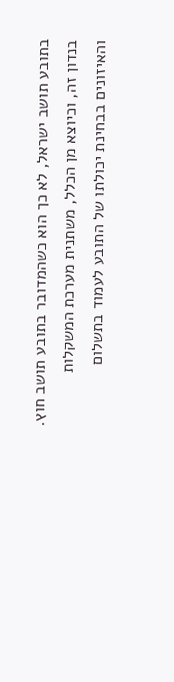בתובע תושב ישראל, לא כך הוא כשהמדובר בתובע תושב חוץ. בנדון זה, וכיוצא מן הכלל, משתנית מערכת המשקלות והאיזונים בבחינת יכולתו של התובע לעמוד בתשלום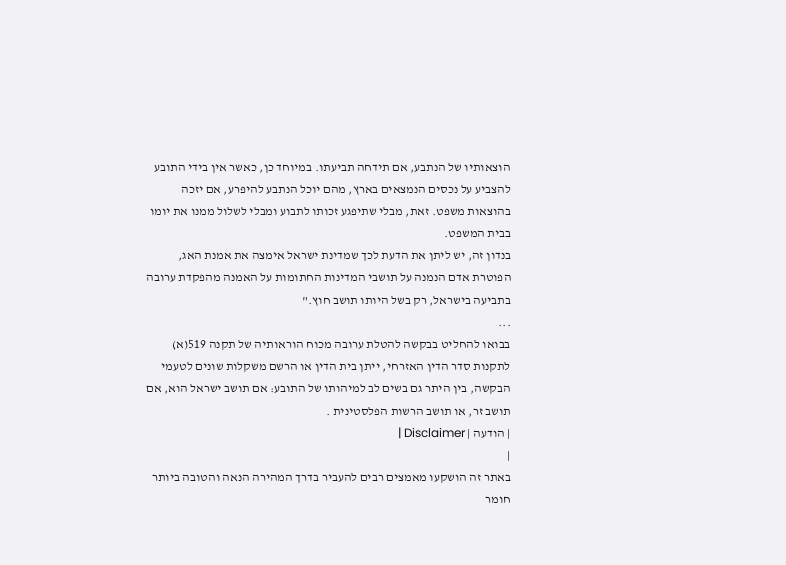הוצאותיו של הנתבע, אם תידחה תביעתו. במיוחד כן, כאשר אין בידי התובע להצביע על נכסים הנמצאים בארץ, מהם יוכל הנתבע להיפרע, אם יזכה בהוצאות משפט. זאת, מבלי שתיפגע זכותו לתבוע ומבלי לשלול ממנו את יומו בבית המשפט.
בנדון זה, יש ליתן את הדעת לכך שמדינת ישראל אימצה את אמנת האג, הפוטרת אדם הנמנה על תושבי המדינות החתומות על האמנה מהפקדת ערובה בתביעה בישראל, רק בשל היותו תושב חוץ."
...
בבואו להחליט בבקשה להטלת ערובה מכוח הוראותיה של תקנה 519(א) לתקנות סדר הדין האזרחי, ייתן בית הדין או הרשם משקלות שונים לטעמי הבקשה, בין היתר גם בשים לב למיהותו של התובע: אם תושב ישראל הוא, אם תושב זר, או תושב הרשות הפלסטינית .
| הודעה | Disclaimer |
|
באתר זה הושקעו מאמצים רבים להעביר בדרך המהירה הנאה והטובה ביותר חומר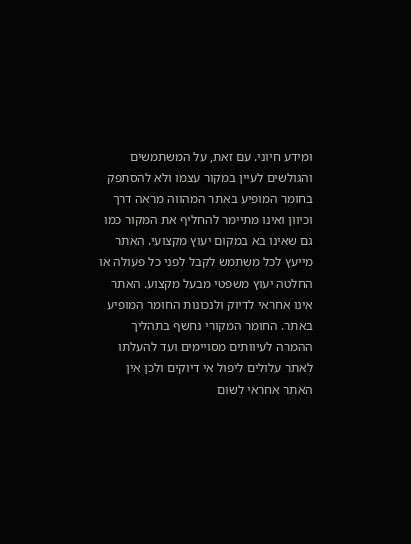ומידע חיוני. עם זאת, על המשתמשים והגולשים לעיין במקור עצמו ולא להסתפק בחומר המופיע באתר המהווה מראה דרך וכיוון ואינו מתיימר להחליף את המקור כמו גם שאינו בא במקום יעוץ מקצועי. האתר מייעץ לכל משתמש לקבל לפני כל פעולה או החלטה יעוץ משפטי מבעל מקצוע. האתר אינו אחראי לדיוק ולנכונות החומר המופיע באתר. החומר המקורי נחשף בתהליך ההמרה לעיוותים מסויימים ועד להעלתו לאתר עלולים ליפול אי דיוקים ולכן אין האתר אחראי לשום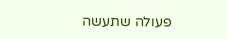פעולה שתעשה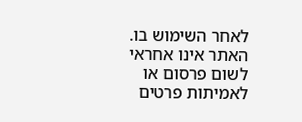לאחר השימוש בו. האתר אינו אחראי לשום פרסום או לאמיתות פרטים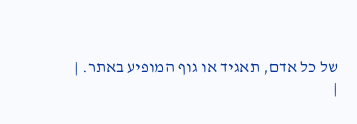של כל אדם, תאגיד או גוף המופיע באתר. |
|